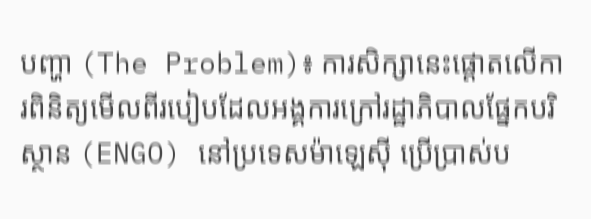បញ្ហា (The Problem)៖ ការសិក្សានេះផ្តោតលើការពិនិត្យមើលពីរបៀបដែលអង្គការក្រៅរដ្ឋាភិបាលផ្នែកបរិស្ថាន (ENGO) នៅប្រទេសម៉ាឡេស៊ី ប្រើប្រាស់ប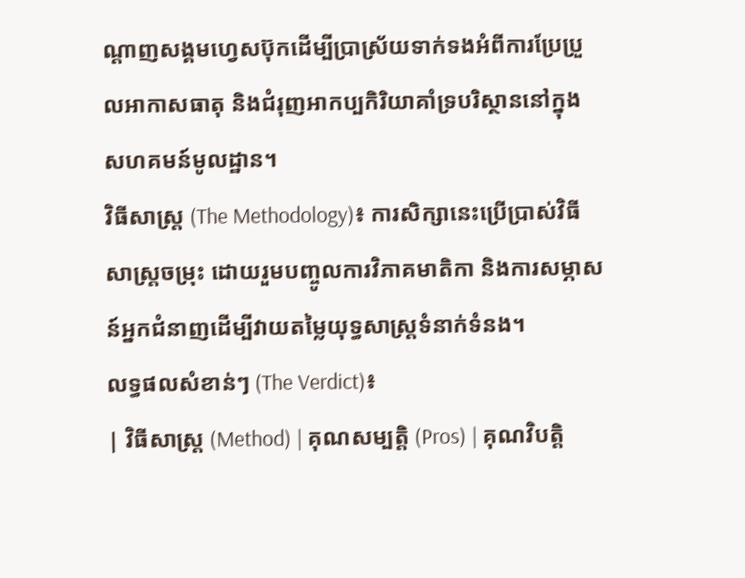ណ្តាញសង្គមហ្វេសប៊ុកដើម្បីប្រាស្រ័យទាក់ទងអំពីការប្រែប្រួលអាកាសធាតុ និងជំរុញអាកប្បកិរិយាគាំទ្របរិស្ថាននៅក្នុងសហគមន៍មូលដ្ឋាន។
វិធីសាស្ត្រ (The Methodology)៖ ការសិក្សានេះប្រើប្រាស់វិធីសាស្ត្រចម្រុះ ដោយរួមបញ្ចូលការវិភាគមាតិកា និងការសម្ភាសន៍អ្នកជំនាញដើម្បីវាយតម្លៃយុទ្ធសាស្ត្រទំនាក់ទំនង។
លទ្ធផលសំខាន់ៗ (The Verdict)៖
| វិធីសាស្ត្រ (Method) | គុណសម្បត្តិ (Pros) | គុណវិបត្តិ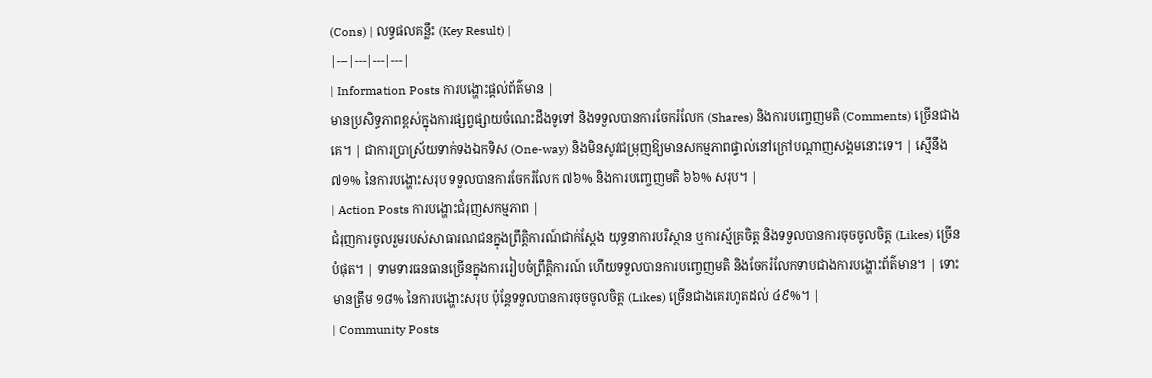(Cons) | លទ្ធផលគន្លឹះ (Key Result) |
|---|---|---|---|
| Information Posts ការបង្ហោះផ្តល់ព័ត៌មាន |
មានប្រសិទ្ធភាពខ្ពស់ក្នុងការផ្សព្វផ្សាយចំណេះដឹងទូទៅ និងទទួលបានការចែករំលែក (Shares) និងការបញ្ចេញមតិ (Comments) ច្រើនជាងគេ។ | ជាការប្រាស្រ័យទាក់ទងឯកទិស (One-way) និងមិនសូវជម្រុញឱ្យមានសកម្មភាពផ្ទាល់នៅក្រៅបណ្តាញសង្គមនោះទេ។ | ស្មើនឹង ៧១% នៃការបង្ហោះសរុប ទទួលបានការចែករំលែក ៧៦% និងការបញ្ចេញមតិ ៦៦% សរុប។ |
| Action Posts ការបង្ហោះជំរុញសកម្មភាព |
ជំរុញការចូលរួមរបស់សាធារណជនក្នុងព្រឹត្តិការណ៍ជាក់ស្តែង យុទ្ធនាការបរិស្ថាន ឬការស្ម័គ្រចិត្ត និងទទួលបានការចុចចូលចិត្ត (Likes) ច្រើនបំផុត។ | ទាមទារធនធានច្រើនក្នុងការរៀបចំព្រឹត្តិការណ៍ ហើយទទួលបានការបញ្ចេញមតិ និងចែករំលែកទាបជាងការបង្ហោះព័ត៌មាន។ | ទោះមានត្រឹម ១៨% នៃការបង្ហោះសរុប ប៉ុន្តែទទួលបានការចុចចូលចិត្ត (Likes) ច្រើនជាងគេរហូតដល់ ៤៩%។ |
| Community Posts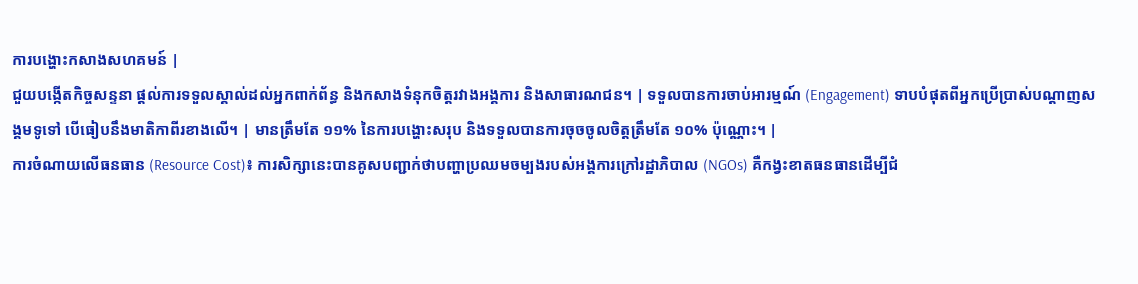ការបង្ហោះកសាងសហគមន៍ |
ជួយបង្កើតកិច្ចសន្ទនា ផ្តល់ការទទួលស្គាល់ដល់អ្នកពាក់ព័ន្ធ និងកសាងទំនុកចិត្តរវាងអង្គការ និងសាធារណជន។ | ទទួលបានការចាប់អារម្មណ៍ (Engagement) ទាបបំផុតពីអ្នកប្រើប្រាស់បណ្តាញសង្គមទូទៅ បើធៀបនឹងមាតិកាពីរខាងលើ។ | មានត្រឹមតែ ១១% នៃការបង្ហោះសរុប និងទទួលបានការចុចចូលចិត្តត្រឹមតែ ១០% ប៉ុណ្ណោះ។ |
ការចំណាយលើធនធាន (Resource Cost)៖ ការសិក្សានេះបានគូសបញ្ជាក់ថាបញ្ហាប្រឈមចម្បងរបស់អង្គការក្រៅរដ្ឋាភិបាល (NGOs) គឺកង្វះខាតធនធានដើម្បីជំ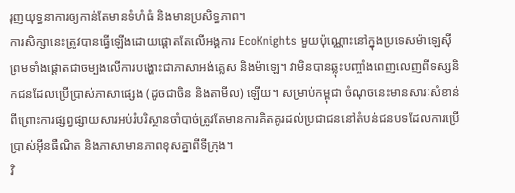រុញយុទ្ធនាការឲ្យកាន់តែមានទំហំធំ និងមានប្រសិទ្ធភាព។
ការសិក្សានេះត្រូវបានធ្វើឡើងដោយផ្តោតតែលើអង្គការ EcoKnights មួយប៉ុណ្ណោះនៅក្នុងប្រទេសម៉ាឡេស៊ី ព្រមទាំងផ្តោតជាចម្បងលើការបង្ហោះជាភាសាអង់គ្លេស និងម៉ាឡេ។ វាមិនបានឆ្លុះបញ្ចាំងពេញលេញពីទស្សនិកជនដែលប្រើប្រាស់ភាសាផ្សេង (ដូចជាចិន និងតាមីល) ឡើយ។ សម្រាប់កម្ពុជា ចំណុចនេះមានសារៈសំខាន់ ពីព្រោះការផ្សព្វផ្សាយសារអប់រំបរិស្ថានចាំបាច់ត្រូវតែមានការគិតគូរដល់ប្រជាជននៅតំបន់ជនបទដែលការប្រើប្រាស់អ៊ីនធឺណិត និងភាសាមានភាពខុសគ្នាពីទីក្រុង។
វិ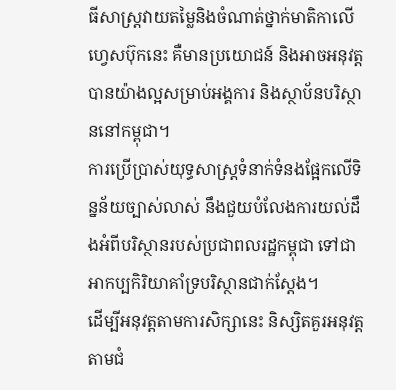ធីសាស្ត្រវាយតម្លៃនិងចំណាត់ថ្នាក់មាតិកាលើហ្វេសប៊ុកនេះ គឺមានប្រយោជន៍ និងអាចអនុវត្តបានយ៉ាងល្អសម្រាប់អង្គការ និងស្ថាប័នបរិស្ថាននៅកម្ពុជា។
ការប្រើប្រាស់យុទ្ធសាស្ត្រទំនាក់ទំនងផ្អែកលើទិន្នន័យច្បាស់លាស់ នឹងជួយបំលែងការយល់ដឹងអំពីបរិស្ថានរបស់ប្រជាពលរដ្ឋកម្ពុជា ទៅជាអាកប្បកិរិយាគាំទ្របរិស្ថានជាក់ស្តែង។
ដើម្បីអនុវត្តតាមការសិក្សានេះ និស្សិតគួរអនុវត្តតាមជំ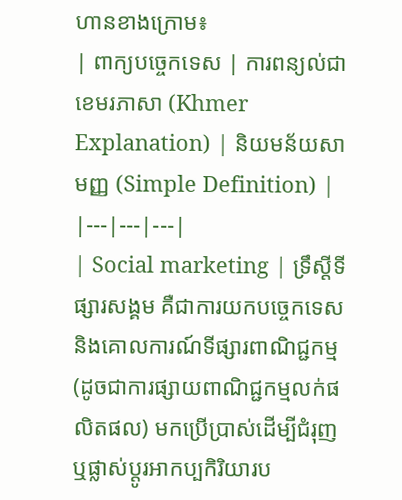ហានខាងក្រោម៖
| ពាក្យបច្ចេកទេស | ការពន្យល់ជាខេមរភាសា (Khmer Explanation) | និយមន័យសាមញ្ញ (Simple Definition) |
|---|---|---|
| Social marketing | ទ្រឹស្តីទីផ្សារសង្គម គឺជាការយកបច្ចេកទេស និងគោលការណ៍ទីផ្សារពាណិជ្ជកម្ម (ដូចជាការផ្សាយពាណិជ្ជកម្មលក់ផលិតផល) មកប្រើប្រាស់ដើម្បីជំរុញ ឬផ្លាស់ប្តូរអាកប្បកិរិយារប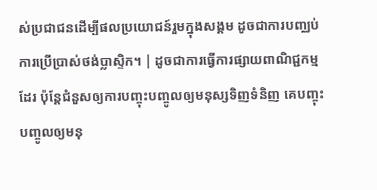ស់ប្រជាជនដើម្បីផលប្រយោជន៍រួមក្នុងសង្គម ដូចជាការបញ្ឈប់ការប្រើប្រាស់ថង់ប្លាស្ទិក។ | ដូចជាការធ្វើការផ្សាយពាណិជ្ជកម្មដែរ ប៉ុន្តែជំនួសឲ្យការបញ្ចុះបញ្ចូលឲ្យមនុស្សទិញទំនិញ គេបញ្ចុះបញ្ចូលឲ្យមនុ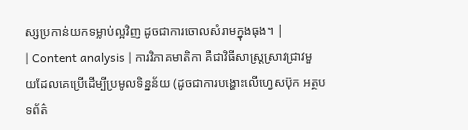ស្សប្រកាន់យកទម្លាប់ល្អវិញ ដូចជាការចោលសំរាមក្នុងធុង។ |
| Content analysis | ការវិភាគមាតិកា គឺជាវិធីសាស្ត្រស្រាវជ្រាវមួយដែលគេប្រើដើម្បីប្រមូលទិន្នន័យ (ដូចជាការបង្ហោះលើហ្វេសប៊ុក អត្ថបទព័ត៌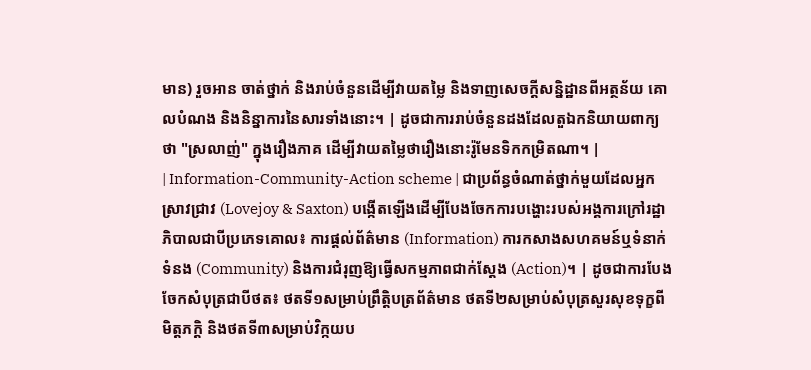មាន) រួចអាន ចាត់ថ្នាក់ និងរាប់ចំនួនដើម្បីវាយតម្លៃ និងទាញសេចក្តីសន្និដ្ឋានពីអត្ថន័យ គោលបំណង និងនិន្នាការនៃសារទាំងនោះ។ | ដូចជាការរាប់ចំនួនដងដែលតួឯកនិយាយពាក្យថា "ស្រលាញ់" ក្នុងរឿងភាគ ដើម្បីវាយតម្លៃថារឿងនោះរ៉ូមែនទិកកម្រិតណា។ |
| Information-Community-Action scheme | ជាប្រព័ន្ធចំណាត់ថ្នាក់មួយដែលអ្នកស្រាវជ្រាវ (Lovejoy & Saxton) បង្កើតឡើងដើម្បីបែងចែកការបង្ហោះរបស់អង្គការក្រៅរដ្ឋាភិបាលជាបីប្រភេទគោល៖ ការផ្តល់ព័ត៌មាន (Information) ការកសាងសហគមន៍ឬទំនាក់ទំនង (Community) និងការជំរុញឱ្យធ្វើសកម្មភាពជាក់ស្តែង (Action)។ | ដូចជាការបែងចែកសំបុត្រជាបីថត៖ ថតទី១សម្រាប់ព្រឹត្តិបត្រព័ត៌មាន ថតទី២សម្រាប់សំបុត្រសួរសុខទុក្ខពីមិត្តភក្តិ និងថតទី៣សម្រាប់វិក្កយប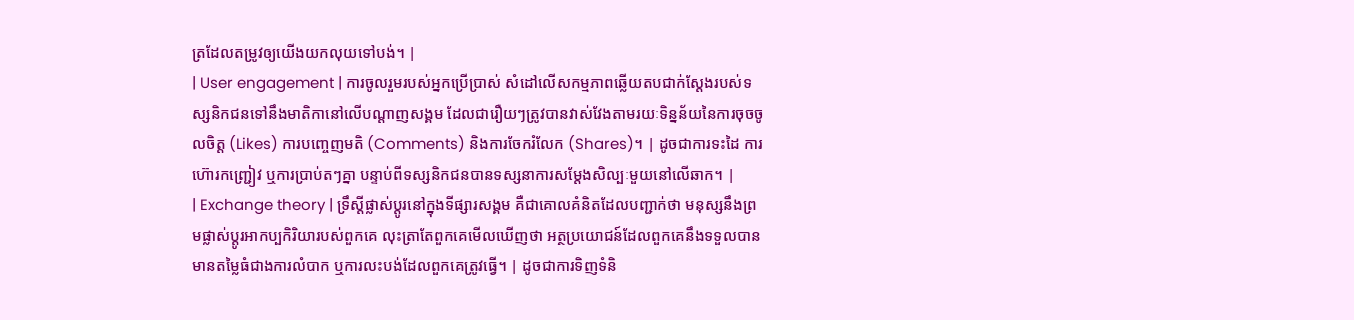ត្រដែលតម្រូវឲ្យយើងយកលុយទៅបង់។ |
| User engagement | ការចូលរួមរបស់អ្នកប្រើប្រាស់ សំដៅលើសកម្មភាពឆ្លើយតបជាក់ស្តែងរបស់ទស្សនិកជនទៅនឹងមាតិកានៅលើបណ្តាញសង្គម ដែលជារឿយៗត្រូវបានវាស់វែងតាមរយៈទិន្នន័យនៃការចុចចូលចិត្ត (Likes) ការបញ្ចេញមតិ (Comments) និងការចែករំលែក (Shares)។ | ដូចជាការទះដៃ ការហ៊ោរកញ្ជ្រៀវ ឬការប្រាប់តៗគ្នា បន្ទាប់ពីទស្សនិកជនបានទស្សនាការសម្តែងសិល្បៈមួយនៅលើឆាក។ |
| Exchange theory | ទ្រឹស្តីផ្លាស់ប្តូរនៅក្នុងទីផ្សារសង្គម គឺជាគោលគំនិតដែលបញ្ជាក់ថា មនុស្សនឹងព្រមផ្លាស់ប្តូរអាកប្បកិរិយារបស់ពួកគេ លុះត្រាតែពួកគេមើលឃើញថា អត្ថប្រយោជន៍ដែលពួកគេនឹងទទួលបាន មានតម្លៃធំជាងការលំបាក ឬការលះបង់ដែលពួកគេត្រូវធ្វើ។ | ដូចជាការទិញទំនិ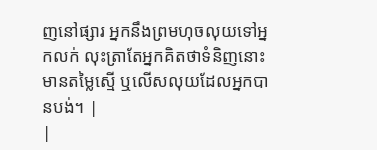ញនៅផ្សារ អ្នកនឹងព្រមហុចលុយទៅអ្នកលក់ លុះត្រាតែអ្នកគិតថាទំនិញនោះមានតម្លៃស្មើ ឬលើសលុយដែលអ្នកបានបង់។ |
|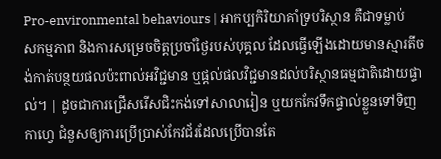Pro-environmental behaviours | អាកប្បកិរិយាគាំទ្របរិស្ថាន គឺជាទម្លាប់ សកម្មភាព និងការសម្រេចចិត្តប្រចាំថ្ងៃរបស់បុគ្គល ដែលធ្វើឡើងដោយមានស្មារតីចង់កាត់បន្ថយផលប៉ះពាល់អវិជ្ជមាន ឬផ្តល់ផលវិជ្ជមានដល់បរិស្ថានធម្មជាតិដោយផ្ទាល់។ | ដូចជាការជ្រើសរើសជិះកង់ទៅសាលារៀន ឬយកកែវទឹកផ្ទាល់ខ្លួនទៅទិញកាហ្វេ ជំនួសឲ្យការប្រើប្រាស់កែវជ័រដែលប្រើបានតែ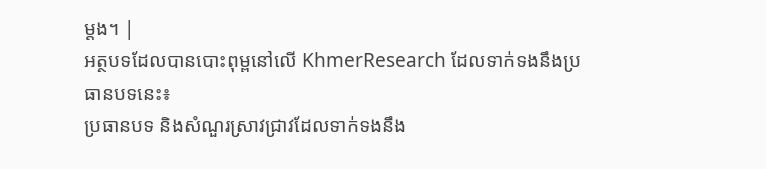ម្តង។ |
អត្ថបទដែលបានបោះពុម្ពនៅលើ KhmerResearch ដែលទាក់ទងនឹងប្រធានបទនេះ៖
ប្រធានបទ និងសំណួរស្រាវជ្រាវដែលទាក់ទងនឹង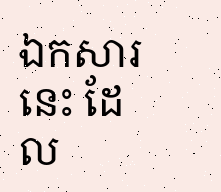ឯកសារនេះ ដែល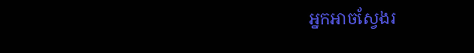អ្នកអាចស្វែងរ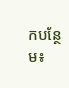កបន្ថែម៖